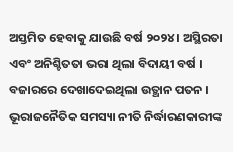ଅସ୍ତମିତ ହେବାକୁ ଯାଉଛି ବର୍ଷ ୨୦୨୪ । ଅସ୍ଥିରତା ଏବଂ ଅନିଶ୍ଚିତତା ଭରା ଥିଲା ବିଦାୟୀ ବର୍ଷ । ବଜାରରେ ଦେଖାଦେଇଥିଲା ଉତ୍ଥାନ ପତନ । ଭୂରାଜନୈତିକ ସମସ୍ୟା ନୀତି ନିର୍ଦ୍ଧାରଣକାରୀଙ୍କ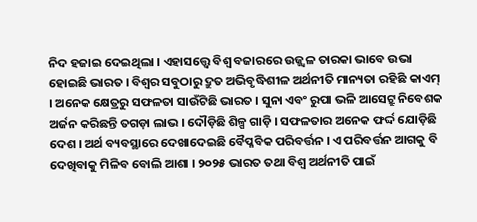ନିଦ ହଜାଇ ଦେଇଥିଲା । ଏହାସତ୍ତ୍ଵେ ବିଶ୍ୱ ବଜାରରେ ଉଜ୍ଜ୍ୱଳ ତାରକା ଭାବେ ଉଭା ହୋଇଛି ଭାରତ । ବିଶ୍ୱର ସବୁଠାରୁ ଦ୍ରୁତ ଅଭିବୃଦ୍ଧିଶୀଳ ଅର୍ଥନୀତି ମାନ୍ୟତା ରହିଛି କାଏମ୍ । ଅନେକ କ୍ଷେତ୍ରରୁ ସଫଳତା ସାଉଁଟିଛି ଭାରତ । ସୁନା ଏବଂ ରୁପା ଭଳି ଆସେଟ୍ରୁ ନିବେଶକ ଅର୍ଜନ କରିଛନ୍ତି ତଗଡ଼ା ଲାଭ । ଦୌଡ଼ିଛି ଶିଳ୍ପ ଗାଡ଼ି । ସଫଳତାର ଅନେକ ଫର୍ଦ୍ଦ ଯୋଡ଼ିଛି ଦେଶ । ଅର୍ଥ ବ୍ୟବସ୍ଥାରେ ଦେଖାଦେଇଛି ବୈପ୍ଳବିକ ପରିବର୍ତ୍ତନ । ଏ ପରିବର୍ତ୍ତନ ଆଗକୁ ବି ଦେଖିବାକୁ ମିଳିବ ବୋଲି ଆଶା । ୨୦୨୫ ଭାରତ ତଥା ବିଶ୍ୱ ଅର୍ଥନୀତି ପାଇଁ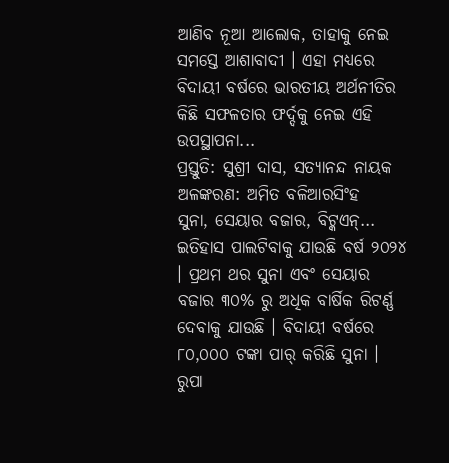ଆଣିବ ନୂଆ ଆଲୋକ, ତାହାକୁ ନେଇ ସମସ୍ତେ ଆଶାବାଦୀ । ଏହା ମଧ୍ୟରେ ବିଦାୟୀ ବର୍ଷରେ ଭାରତୀୟ ଅର୍ଥନୀତିର କିଛି ସଫଳତାର ଫର୍ଦ୍ଦକୁ ନେଇ ଏହି ଉପସ୍ଥାପନା...
ପ୍ରସ୍ତୁତି: ସୁଶ୍ରୀ ଦାସ, ସତ୍ୟାନନ୍ଦ ନାୟକ
ଅଳଙ୍କରଣ: ଅମିତ ବଳିଆରସିଂହ
ସୁନା, ସେୟାର ବଜାର, ବିଟ୍କଏନ୍...
ଇତିହାସ ପାଲଟିବାକୁ ଯାଉଛି ବର୍ଷ ୨୦୨୪ । ପ୍ରଥମ ଥର ସୁନା ଏବଂ ସେୟାର ବଜାର ୩୦% ରୁ ଅଧିକ ବାର୍ଷିକ ରିଟର୍ଣ୍ଣ ଦେବାକୁ ଯାଉଛି । ବିଦାୟୀ ବର୍ଷରେ ୮୦,୦୦୦ ଟଙ୍କା ପାର୍ କରିଛି ସୁନା । ରୁପା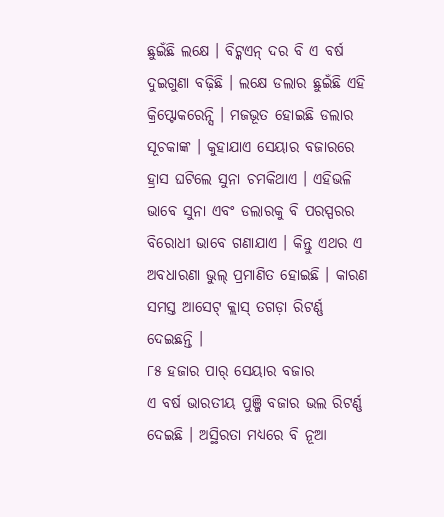ଛୁଇଁଛି ଲକ୍ଷେ । ବିଟ୍କଏନ୍ ଦର ବି ଏ ବର୍ଷ ଦୁଇଗୁଣା ବଢ଼ିଛି । ଲକ୍ଷେ ଡଲାର ଛୁଇଁଛି ଏହି କ୍ରିପ୍ଟୋକରେନ୍ସି । ମଜଭୂତ ହୋଇଛି ଡଲାର ସୂଚକାଙ୍କ । କୁହାଯାଏ ସେୟାର ବଜାରରେ ହ୍ରାସ ଘଟିଲେ ସୁନା ଚମକିଥାଏ । ଏହିଭଳି ଭାବେ ସୁନା ଏବଂ ଡଲାରକୁ ବି ପରସ୍ପରର ବିରୋଧୀ ଭାବେ ଗଣାଯାଏ । କିନ୍ତୁ ଏଥର ଏ ଅବଧାରଣା ଭୁଲ୍ ପ୍ରମାଣିତ ହୋଇଛି । କାରଣ ସମସ୍ତ ଆସେଟ୍ କ୍ଲାସ୍ ତଗଡ଼ା ରିଟର୍ଣ୍ଣ ଦେଇଛନ୍ତି ।
୮୫ ହଜାର ପାର୍ ସେୟାର ବଜାର
ଏ ବର୍ଷ ଭାରତୀୟ ପୁଞ୍ଜି ବଜାର ଭଲ ରିଟର୍ଣ୍ଣ ଦେଇଛି । ଅସ୍ଥିରତା ମଧ୍ୟରେ ବି ନୂଆ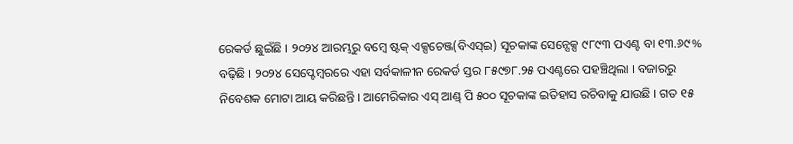ରେକର୍ଡ ଛୁଇଁଛି । ୨୦୨୪ ଆରମ୍ଭରୁ ବମ୍ବେ ଷ୍ଟକ୍ ଏକ୍ସଚେଞ୍ଜ(ବିଏସ୍ଇ) ସୂଚକାଙ୍କ ସେନ୍ସେକ୍ସ ୯୮୯୩ ପଏଣ୍ଟ ବା ୧୩.୬୯% ବଢ଼ିଛି । ୨୦୨୪ ସେପ୍ଟେମ୍ବରରେ ଏହା ସର୍ବକାଳୀନ ରେକର୍ଡ ସ୍ତର ୮୫୯୭୮.୨୫ ପଏଣ୍ଟରେ ପହଞ୍ଚିଥିଲା । ବଜାରରୁ ନିବେଶକ ମୋଟା ଆୟ କରିଛନ୍ତି । ଆମେରିକାର ଏସ୍ ଆଣ୍ଡ୍ ପି ୫୦୦ ସୂଚକାଙ୍କ ଇତିହାସ ରଚିବାକୁ ଯାଉଛି । ଗତ ୧୫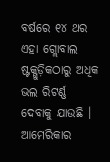ବର୍ଷରେ ୧୪ ଥର ଏହା ଗ୍ଲୋବାଲ ଷ୍ଟକ୍ଗୁଡ଼ିକଠାରୁ ଅଧିକ ଭଲ ରିଟର୍ଣ୍ଣ ଦେବାକୁ ଯାଉଛି । ଆମେରିକାର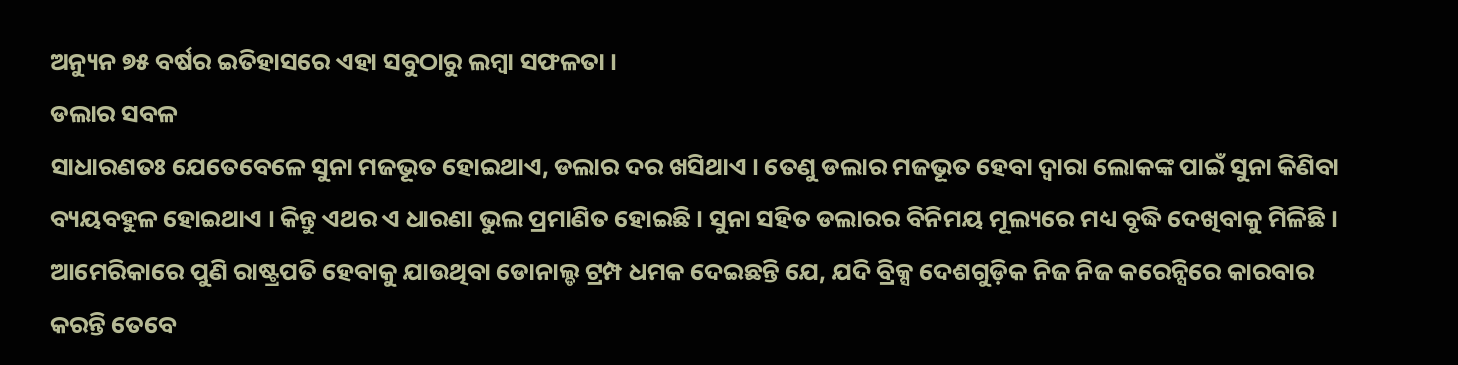ଅନ୍ୟୁନ ୭୫ ବର୍ଷର ଇତିହାସରେ ଏହା ସବୁଠାରୁ ଲମ୍ବା ସଫଳତା ।
ଡଲାର ସବଳ
ସାଧାରଣତଃ ଯେତେବେଳେ ସୁନା ମଜଭୂତ ହୋଇଥାଏ, ଡଲାର ଦର ଖସିଥାଏ । ତେଣୁ ଡଲାର ମଜଭୂତ ହେବା ଦ୍ୱାରା ଲୋକଙ୍କ ପାଇଁ ସୁନା କିଣିବା ବ୍ୟୟବହୁଳ ହୋଇଥାଏ । କିନ୍ତୁ ଏଥର ଏ ଧାରଣା ଭୁଲ ପ୍ରମାଣିତ ହୋଇଛି । ସୁନା ସହିତ ଡଲାରର ବିନିମୟ ମୂଲ୍ୟରେ ମଧ୍ୟ ବୃଦ୍ଧି ଦେଖିବାକୁ ମିଳିଛି । ଆମେରିକାରେ ପୁଣି ରାଷ୍ଟ୍ରପତି ହେବାକୁ ଯାଉଥିବା ଡୋନାଲ୍ଡ ଟ୍ରମ୍ପ ଧମକ ଦେଇଛନ୍ତି ଯେ, ଯଦି ବ୍ରିକ୍ସ ଦେଶଗୁଡ଼ିକ ନିଜ ନିଜ କରେନ୍ସିରେ କାରବାର କରନ୍ତି ତେବେ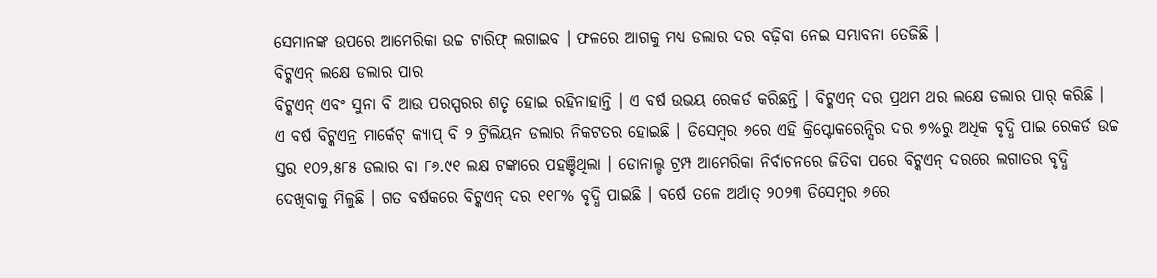ସେମାନଙ୍କ ଉପରେ ଆମେରିକା ଉଚ୍ଚ ଟାରିଫ୍ ଲଗାଇବ । ଫଳରେ ଆଗକୁ ମଧ୍ୟ ଡଲାର ଦର ବଢ଼ିବା ନେଇ ସମ୍ଭାବନା ତେଜିଛି ।
ବିଟ୍କଏନ୍ ଲକ୍ଷେ ଡଲାର ପାର
ବିଟ୍କଏନ୍ ଏବଂ ସୁନା ବି ଆଉ ପରସ୍ପରର ଶତୃ ହୋଇ ରହିନାହାନ୍ତି । ଏ ବର୍ଷ ଉଭୟ ରେକର୍ଡ କରିଛନ୍ତି । ବିଟ୍କଏନ୍ ଦର ପ୍ରଥମ ଥର ଲକ୍ଷେ ଡଲାର ପାର୍ କରିଛି । ଏ ବର୍ଷ ବିଟ୍କଏନ୍ର ମାର୍କେଟ୍ କ୍ୟାପ୍ ବି ୨ ଟ୍ରିଲିୟନ ଡଲାର ନିକଟତର ହୋଇଛି । ଡିସେମ୍ବର ୬ରେ ଏହି କ୍ରିପ୍ଟୋକରେନ୍ସିର ଦର ୭%ରୁ ଅଧିକ ବୃଦ୍ଧି ପାଇ ରେକର୍ଡ ଉଚ୍ଚ ସ୍ତର ୧୦୨,୫୮୫ ଡଲାର ବା ୮୬.୯୧ ଲକ୍ଷ ଟଙ୍କାରେ ପହଞ୍ଚିଥିଲା । ଡୋନାଲ୍ଡ ଟ୍ରମ୍ପ ଆମେରିକା ନିର୍ବାଚନରେ ଜିତିବା ପରେ ବିଟ୍କଏନ୍ ଦରରେ ଲଗାତର ବୃଦ୍ଧି ଦେଖିବାକୁ ମିଳୁଛି । ଗତ ବର୍ଷକରେ ବିଟ୍କଏନ୍ ଦର ୧୧୮% ବୃଦ୍ଧି ପାଇଛି । ବର୍ଷେ ତଳେ ଅର୍ଥାତ୍ ୨୦୨୩ ଡିସେମ୍ବର ୬ରେ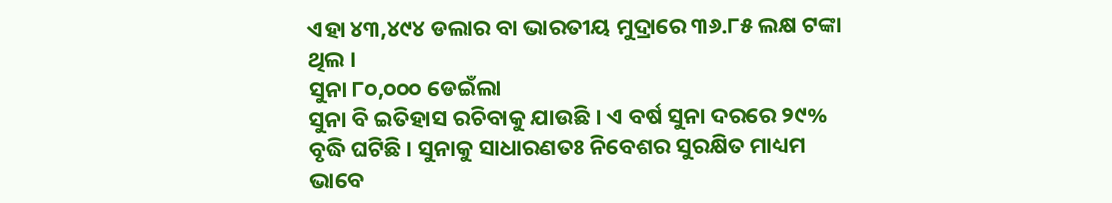ଏହା ୪୩,୪୯୪ ଡଲାର ବା ଭାରତୀୟ ମୁଦ୍ରାରେ ୩୬.୮୫ ଲକ୍ଷ ଟଙ୍କା ଥିଲ ।
ସୁନା ୮୦,୦୦୦ ଡେଇଁଲା
ସୁନା ବି ଇତିହାସ ରଚିବାକୁ ଯାଉଛି । ଏ ବର୍ଷ ସୁନା ଦରରେ ୨୯% ବୃଦ୍ଧି ଘଟିଛି । ସୁନାକୁ ସାଧାରଣତଃ ନିବେଶର ସୁରକ୍ଷିତ ମାଧ୍ୟମ ଭାବେ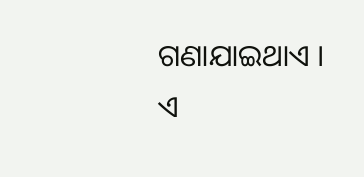ଗଣାଯାଇଥାଏ । ଏ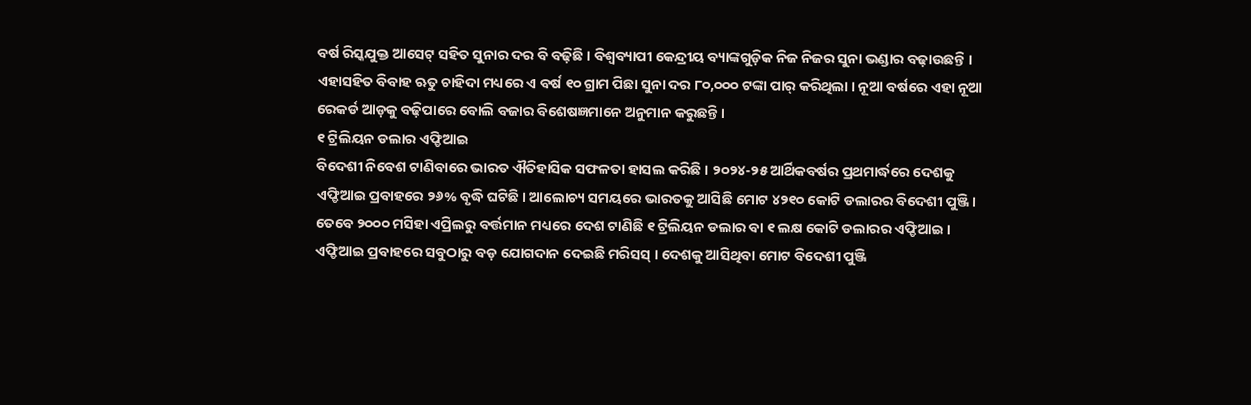ବର୍ଷ ରିସ୍କଯୁକ୍ତ ଆସେଟ୍ ସହିତ ସୁନାର ଦର ବି ବଢ଼ିଛି । ବିଶ୍ୱବ୍ୟାପୀ କେନ୍ଦ୍ରୀୟ ବ୍ୟାଙ୍କଗୁଡ଼ିକ ନିଜ ନିଜର ସୁନା ଭଣ୍ଡାର ବଢ଼ାଉଛନ୍ତି । ଏହାସହିତ ବିବାହ ଋତୁ ଚାହିଦା ମଧ୍ୟରେ ଏ ବର୍ଷ ୧୦ ଗ୍ରାମ ପିଛା ସୁନା ଦର ୮୦,୦୦୦ ଟଙ୍କା ପାର୍ କରିଥିଲା । ନୂଆ ବର୍ଷରେ ଏହା ନୂଆ ରେକର୍ଡ ଆଡ଼କୁ ବଢ଼ିପାରେ ବୋଲି ବଜାର ବିଶେଷଜ୍ଞମାନେ ଅନୁମାନ କରୁଛନ୍ତି ।
୧ ଟ୍ରିଲିୟନ ଡଲାର ଏଫ୍ଡିଆଇ
ବିଦେଶୀ ନିବେଶ ଟାଣିବାରେ ଭାରତ ଐତିହାସିକ ସଫଳତା ହାସଲ କରିଛି । ୨୦୨୪-୨୫ ଆର୍ଥିକବର୍ଷର ପ୍ରଥମାର୍ଦ୍ଧରେ ଦେଶକୁ ଏଫ୍ଡିଆଇ ପ୍ରବାହରେ ୨୬% ବୃଦ୍ଧି ଘଟିଛି । ଆଲୋଚ୍ୟ ସମୟରେ ଭାରତକୁ ଆସିଛି ମୋଟ ୪୨୧୦ କୋଟି ଡଲାରର ବିଦେଶୀ ପୁଞ୍ଜି । ତେବେ ୨୦୦୦ ମସିହା ଏପ୍ରିଲରୁ ବର୍ତ୍ତମାନ ମଧ୍ୟରେ ଦେଶ ଟାଣିଛି ୧ ଟ୍ରିଲିୟନ ଡଲାର ବା ୧ ଲକ୍ଷ କୋଟି ଡଲାରର ଏଫ୍ଡିଆଇ । ଏଫ୍ଡିଆଇ ପ୍ରବାହରେ ସବୁଠାରୁ ବଡ଼ ଯୋଗଦାନ ଦେଇଛି ମରିସସ୍ । ଦେଶକୁ ଆସିଥିବା ମୋଟ ବିଦେଶୀ ପୁଞ୍ଜି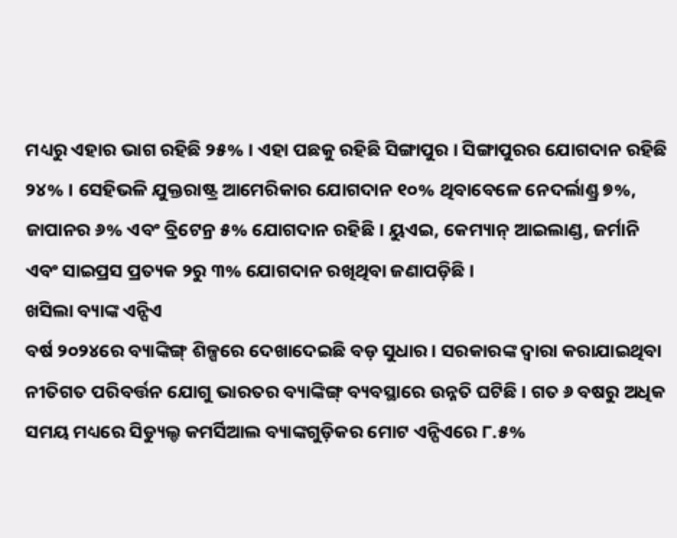ମଧ୍ୟରୁ ଏହାର ଭାଗ ରହିଛି ୨୫% । ଏହା ପଛକୁ ରହିଛି ସିଙ୍ଗାପୁର । ସିଙ୍ଗାପୁରର ଯୋଗଦାନ ରହିଛି ୨୪% । ସେହିଭଳି ଯୁକ୍ତରାଷ୍ଟ୍ର ଆମେରିକାର ଯୋଗଦାନ ୧୦% ଥିବାବେଳେ ନେଦର୍ଲାଣ୍ଡ୍ର ୭%, ଜାପାନର ୬% ଏବଂ ବ୍ରିଟେନ୍ର ୫% ଯୋଗଦାନ ରହିଛି । ୟୁଏଇ, କେମ୍ୟାନ୍ ଆଇଲାଣ୍ଡ, ଜର୍ମାନି ଏବଂ ସାଇପ୍ରସ ପ୍ରତ୍ୟକ ୨ରୁ ୩% ଯୋଗଦାନ ରଖିଥିବା ଜଣାପଡ଼ିଛି ।
ଖସିଲା ବ୍ୟାଙ୍କ ଏନ୍ପିଏ
ବର୍ଷ ୨୦୨୪ରେ ବ୍ୟାଙ୍କିଙ୍ଗ୍ ଶିଳ୍ପରେ ଦେଖାଦେଇଛି ବଡ଼ ସୁଧାର । ସରକାରଙ୍କ ଦ୍ୱାରା କରାଯାଇଥିବା ନୀତିଗତ ପରିବର୍ତ୍ତନ ଯୋଗୁ ଭାରତର ବ୍ୟାଙ୍କିଙ୍ଗ୍ ବ୍ୟବସ୍ଥାରେ ଉନ୍ନତି ଘଟିଛି । ଗତ ୬ ବଷରୁ ଅଧିକ ସମୟ ମଧ୍ୟରେ ସିଡ୍ୟୁଲ୍ଡ କମର୍ସିଆଲ ବ୍ୟାଙ୍କଗୁଡ଼ିକର ମୋଟ ଏନ୍ପିଏରେ ୮.୫%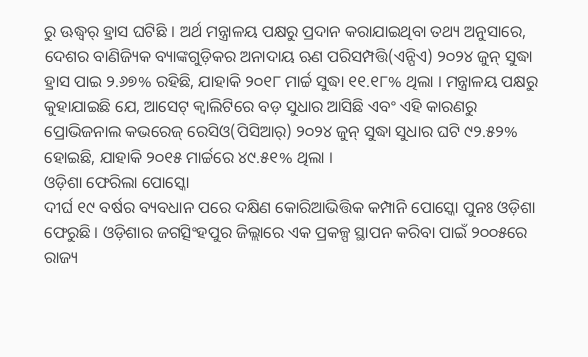ରୁ ଊଦ୍ଧ୍ୱର୍ ହ୍ରାସ ଘଟିଛି । ଅର୍ଥ ମନ୍ତ୍ରାଳୟ ପକ୍ଷରୁ ପ୍ରଦାନ କରାଯାଇଥିବା ତଥ୍ୟ ଅନୁସାରେ, ଦେଶର ବାଣିଜ୍ୟିକ ବ୍ୟାଙ୍କଗୁଡ଼ିକର ଅନାଦାୟ ଋଣ ପରିସମ୍ପତ୍ତି(ଏନ୍ପିଏ) ୨୦୨୪ ଜୁନ୍ ସୁଦ୍ଧା ହ୍ରାସ ପାଇ ୨.୬୭% ରହିଛି, ଯାହାକି ୨୦୧୮ ମାର୍ଚ୍ଚ ସୁଦ୍ଧା ୧୧.୧୮% ଥିଲା । ମନ୍ତ୍ରାଳୟ ପକ୍ଷରୁ କୁହାଯାଇଛି ଯେ, ଆସେଟ୍ କ୍ୱାଲିଟିରେ ବଡ଼ ସୁଧାର ଆସିଛି ଏବଂ ଏହି କାରଣରୁ ପ୍ରୋଭିଜନାଲ କଭରେଜ୍ ରେସିଓ(ପିସିଆର୍) ୨୦୨୪ ଜୁନ୍ ସୁଦ୍ଧା ସୁଧାର ଘଟି ୯୨.୫୨% ହୋଇଛି, ଯାହାକି ୨୦୧୫ ମାର୍ଚ୍ଚରେ ୪୯.୫୧% ଥିଲା ।
ଓଡ଼ିଶା ଫେରିଲା ପୋସ୍କୋ
ଦୀର୍ଘ ୧୯ ବର୍ଷର ବ୍ୟବଧାନ ପରେ ଦକ୍ଷିଣ କୋରିଆଭିତ୍ତିକ କମ୍ପାନି ପୋସ୍କୋ ପୁନଃ ଓଡ଼ିଶା ଫେରୁଛି । ଓଡ଼ିଶାର ଜଗତ୍ସିଂହପୁର ଜିଲ୍ଲାରେ ଏକ ପ୍ରକଳ୍ପ ସ୍ଥାପନ କରିବା ପାଇଁ ୨୦୦୫ରେ ରାଜ୍ୟ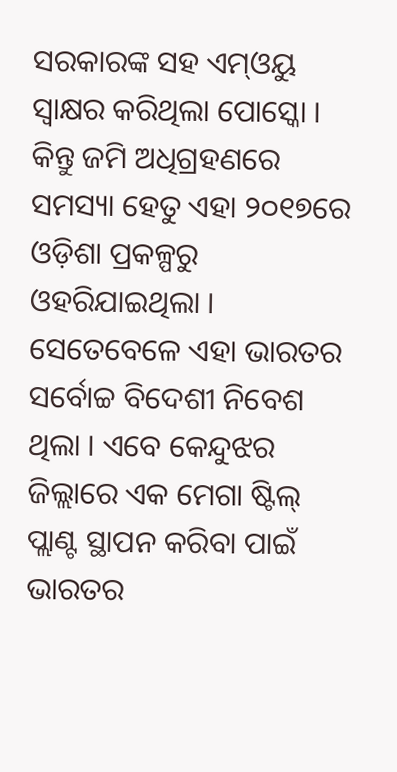ସରକାରଙ୍କ ସହ ଏମ୍ଓୟୁ ସ୍ୱାକ୍ଷର କରିଥିଲା ପୋସ୍କୋ । କିନ୍ତୁ ଜମି ଅଧିଗ୍ରହଣରେ ସମସ୍ୟା ହେତୁ ଏହା ୨୦୧୭ରେ ଓଡ଼ିଶା ପ୍ରକଳ୍ପରୁ ଓହରିଯାଇଥିଲା । ସେତେବେଳେ ଏହା ଭାରତର ସର୍ବୋଚ୍ଚ ବିଦେଶୀ ନିବେଶ ଥିଲା । ଏବେ କେନ୍ଦୁଝର ଜିଲ୍ଲାରେ ଏକ ମେଗା ଷ୍ଟିଲ୍ ପ୍ଲାଣ୍ଟ ସ୍ଥାପନ କରିବା ପାଇଁ ଭାରତର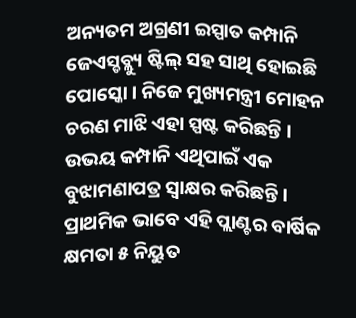ଅନ୍ୟତମ ଅଗ୍ରଣୀ ଇସ୍ପାତ କମ୍ପାନି ଜେଏସ୍ଡବ୍ଲ୍ୟୁ ଷ୍ଟିଲ୍ ସହ ସାଥି ହୋଇଛି ପୋସ୍କୋ । ନିଜେ ମୁଖ୍ୟମନ୍ତ୍ରୀ ମୋହନ ଚରଣ ମାଝି ଏହା ସ୍ପଷ୍ଟ କରିଛନ୍ତି । ଉଭୟ କମ୍ପାନି ଏଥିପାଇଁ ଏକ ବୁଝାମଣାପତ୍ର ସ୍ୱାକ୍ଷର କରିଛନ୍ତି । ପ୍ରାଥମିକ ଭାବେ ଏହି ପ୍ଲାଣ୍ଟର ବାର୍ଷିକ କ୍ଷମତା ୫ ନିୟୁତ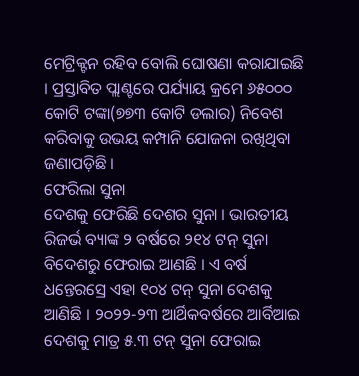ମେଟ୍ରିକ୍ଟନ ରହିବ ବୋଲି ଘୋଷଣା କରାଯାଇଛି । ପ୍ରସ୍ତାବିତ ପ୍ଲାଣ୍ଟରେ ପର୍ଯ୍ୟାୟ କ୍ରମେ ୬୫୦୦୦ କୋଟି ଟଙ୍କା(୭୭୩ କୋଟି ଡଲାର) ନିବେଶ କରିବାକୁ ଉଭୟ କମ୍ପାନି ଯୋଜନା ରଖିଥିବା ଜଣାପଡ଼ିଛି ।
ଫେରିଲା ସୁନା
ଦେଶକୁ ଫେରିଛି ଦେଶର ସୁନା । ଭାରତୀୟ ରିଜର୍ଭ ବ୍ୟାଙ୍କ ୨ ବର୍ଷରେ ୨୧୪ ଟନ୍ ସୁନା ବିଦେଶରୁ ଫେରାଇ ଆଣଛି । ଏ ବର୍ଷ ଧନ୍ତେରସ୍ରେ ଏହା ୧୦୪ ଟନ୍ ସୁନା ଦେଶକୁ ଆଣିଛି । ୨୦୨୨-୨୩ ଆର୍ଥିକବର୍ଷରେ ଆର୍ବିଆଇ ଦେଶକୁ ମାତ୍ର ୫.୩ ଟନ୍ ସୁନା ଫେରାଇ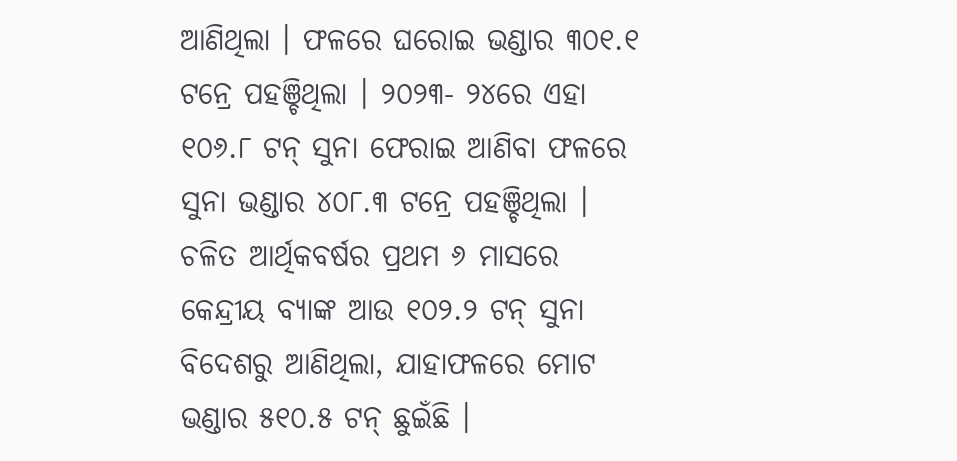ଆଣିଥିଲା । ଫଳରେ ଘରୋଇ ଭଣ୍ଡାର ୩୦୧.୧ ଟନ୍ରେ ପହଞ୍ଚିଥିଲା । ୨୦୨୩- ୨୪ରେ ଏହା ୧୦୬.୮ ଟନ୍ ସୁନା ଫେରାଇ ଆଣିବା ଫଳରେ ସୁନା ଭଣ୍ଡାର ୪୦୮.୩ ଟନ୍ରେ ପହଞ୍ଚିଥିଲା । ଚଳିତ ଆର୍ଥିକବର୍ଷର ପ୍ରଥମ ୬ ମାସରେ କେନ୍ଦ୍ରୀୟ ବ୍ୟାଙ୍କ ଆଉ ୧୦୨.୨ ଟନ୍ ସୁନା ବିଦେଶରୁ ଆଣିଥିଲା, ଯାହାଫଳରେ ମୋଟ ଭଣ୍ଡାର ୫୧୦.୫ ଟନ୍ ଛୁଇଁଛି ।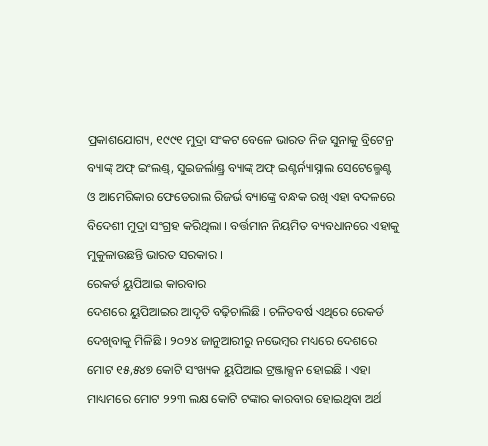ପ୍ରକାଶଯୋଗ୍ୟ, ୧୯୯୧ ମୁଦ୍ରା ସଂକଟ ବେଳେ ଭାରତ ନିଜ ସୁନାକୁ ବ୍ରିଟେନ୍ର ବ୍ୟାଙ୍କ୍ ଅଫ୍ ଇଂଲଣ୍ଡ୍, ସୁଇଜର୍ଲାଣ୍ଡ୍ର ବ୍ୟାଙ୍କ୍ ଅଫ୍ ଇଣ୍ଟର୍ନ୍ୟାସ୍ନାଲ ସେଟେଲ୍ମେଣ୍ଟ ଓ ଆମେରିକାର ଫେଡେରାଲ ରିଜର୍ଭ ବ୍ୟାଙ୍କ୍ରେ ବନ୍ଧକ ରଖି ଏହା ବଦଳରେ ବିଦେଶୀ ମୁଦ୍ରା ସଂଗ୍ରହ କରିଥିଲା । ବର୍ତ୍ତମାନ ନିୟମିତ ବ୍ୟବଧାନରେ ଏହାକୁ ମୁକୁଳାଉଛନ୍ତି ଭାରତ ସରକାର ।
ରେକର୍ଡ ୟୁପିଆଇ କାରବାର
ଦେଶରେ ୟୁପିଆଇର ଆଦୃତି ବଢ଼ିଚାଲିଛି । ଚଳିତବର୍ଷ ଏଥିରେ ରେକର୍ଡ ଦେଖିବାକୁ ମିଳିଛି । ୨୦୨୪ ଜାନୁଆରୀରୁ ନଭେମ୍ବର ମଧ୍ୟରେ ଦେଶରେ ମୋଟ ୧୫,୫୪୭ କୋଟି ସଂଖ୍ୟକ ୟୁପିଆଇ ଟ୍ରଞ୍ଜାକ୍ସନ ହୋଇଛି । ଏହା ମାଧ୍ୟମରେ ମୋଟ ୨୨୩ ଲକ୍ଷ କୋଟି ଟଙ୍କାର କାରବାର ହୋଇଥିବା ଅର୍ଥ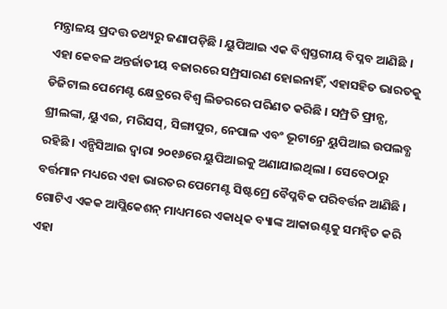ମନ୍ତ୍ରାଳୟ ପ୍ରଦତ୍ତ ତଥ୍ୟରୁ ଜଣାପଡ଼ିଛି । ୟୁପିଆଇ ଏକ ବିଶ୍ୱସ୍ତରୀୟ ବିପ୍ଳବ ଆଣିଛି । ଏହା କେବଳ ଅନ୍ତର୍ଜାତୀୟ ବଜାରରେ ସମ୍ପ୍ରସାରଣ ହୋଇନାହିଁ, ଏହାସହିତ ଭାରତକୁ ଡିଜିଟାଲ ପେମେଣ୍ଟ କ୍ଷେତ୍ରରେ ବିଶ୍ୱ ଲିଡରରେ ପରିଣତ କରିଛି । ସମ୍ପ୍ରତି ଫ୍ରାନ୍ସ, ଶ୍ରୀଲଙ୍କା, ୟୁଏଇ, ମରିସସ୍, ସିଙ୍ଗାପୁର, ନେପାଳ ଏବଂ ଭୂଟାନ୍ରେ ୟୁପିଆଇ ଉପଲବ୍ଧ ରହିଛି । ଏନ୍ପିସିଆଇ ଦ୍ୱାରା ୨୦୧୬ରେ ୟୁପିଆଇକୁ ଅଣାଯାଇଥିଲା । ସେବେଠାରୁ ବର୍ତ୍ତମାନ ମଧ୍ୟରେ ଏହା ଭାରତର ପେମେଣ୍ଟ ସିଷ୍ଟମ୍ରେ ବୈପ୍ଳବିକ ପରିବର୍ତ୍ତନ ଆଣିଛି । ଗୋଟିଏ ଏକକ ଆପ୍ଲିକେଶନ୍ ମାଧ୍ୟମରେ ଏକାଧିକ ବ୍ୟାଙ୍କ ଆକାଉଣ୍ଟକୁ ସମନ୍ୱିତ କରି ଏହା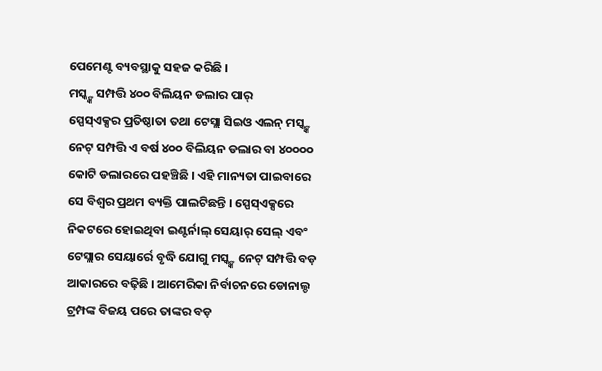ପେମେଣ୍ଟ ବ୍ୟବସ୍ଥାକୁ ସହଜ କରିଛି ।
ମସ୍କ୍ଙ୍କ ସମ୍ପତ୍ତି ୪୦୦ ବିଲିୟନ ଡଲାର ପାର୍
ସ୍ପେସ୍ଏକ୍ସର ପ୍ରତିଷ୍ଠାତା ତଥା ଟେସ୍ଲା ସିଇଓ ଏଲନ୍ ମସ୍କ୍ଙ୍କ ନେଟ୍ ସମ୍ପତ୍ତି ଏ ବର୍ଷ ୪୦୦ ବିଲିୟନ ଡଲାର ବା ୪୦୦୦୦ କୋଟି ଡଲାରରେ ପହଞ୍ଚିଛି । ଏହି ମାନ୍ୟତା ପାଇବାରେ ସେ ବିଶ୍ୱର ପ୍ରଥମ ବ୍ୟକ୍ତି ପାଲଟିଛନ୍ତି । ସ୍ପେସ୍ଏକ୍ସରେ ନିକଟରେ ହୋଇଥିବା ଇଣ୍ଟର୍ନାଲ୍ ସେୟାର୍ ସେଲ୍ ଏବଂ ଟେସ୍ଲାର ସେୟାର୍ରେ ବୃଦ୍ଧି ଯୋଗୁ ମସ୍କ୍ଙ୍କ ନେଟ୍ ସମ୍ପତ୍ତି ବଡ଼ ଆକାରରେ ବଢ଼ିଛି । ଆମେରିକା ନିର୍ବାଚନରେ ଡୋନାଲ୍ଡ ଟ୍ରମ୍ପଙ୍କ ବିଜୟ ପରେ ତାଙ୍କର ବଡ଼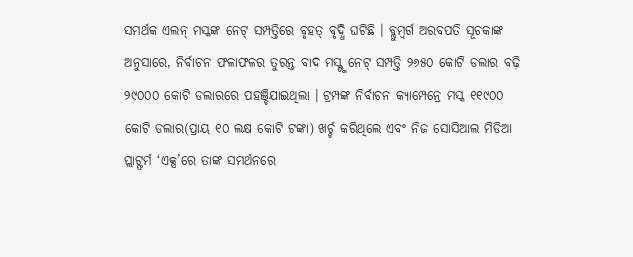ସମର୍ଥକ ଏଲନ୍ ମସ୍କଙ୍କ ନେଟ୍ ସମ୍ପତ୍ତିରେ ବୃହତ୍ ବୃଦ୍ଧି ଘଟିଛି । ବ୍ଲୁମ୍ବର୍ଗ ଅରବପତି ସୂଚକାଙ୍କ ଅନୁସାରେ, ନିର୍ବାଚନ ଫଳାଫଳର ତୁରନ୍ତ ବାଦ ମସ୍କ୍ଙ୍କ ନେଟ୍ ସମ୍ପତ୍ତି ୨୬୫୦ କୋଟି ଡଲାର ବଢ଼ି ୨୯୦୦୦ କୋଟି ଡଲାରରେ ପହଞ୍ଚିଯାଇଥିଲା । ଟ୍ରମ୍ପଙ୍କ ନିର୍ବାଚନ କ୍ୟାମ୍ପେନ୍ରେ ମସ୍କ ୧୧୯୦୦ କୋଟି ଡଲାର(ପ୍ରାୟ ୧୦ ଲକ୍ଷ କୋଟି ଟଙ୍କା) ଖର୍ଚ୍ଚ କରିଥିଲେ ଏବଂ ନିଜ ସୋସିଆଲ ମିଡିଆ ପ୍ଲାଟ୍ଫର୍ମ ‘ଏକ୍ସ’ରେ ତାଙ୍କ ସମର୍ଥନରେ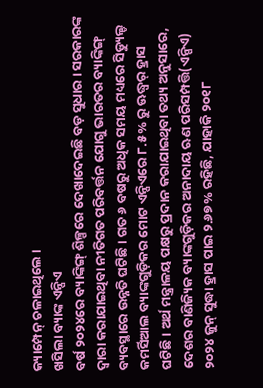କ୍ୟାମ୍ପେନ୍ ଚଳାଇଥିଲେ ।
ଖସିଲା ବ୍ୟାଙ୍କ ଏନ୍ପିଏ
ବର୍ଷ ୨୦୨୪ରେ ବ୍ୟାଙ୍କିଙ୍ଗ୍ ଶିଳ୍ପରେ ଦେଖାଦେଇଛି ବଡ଼ ସୁଧାର । ସରକାରଙ୍କ ଦ୍ୱାରା କରାଯାଇଥିବା ନୀତିଗତ ପରିବର୍ତ୍ତନ ଯୋଗୁ ଭାରତର ବ୍ୟାଙ୍କିଙ୍ଗ୍ ବ୍ୟବସ୍ଥାରେ ଉନ୍ନତି ଘଟିଛି । ଗତ ୬ ବଷରୁ ଅଧିକ ସମୟ ମଧ୍ୟରେ ସିଡ୍ୟୁଲ୍ଡ କମର୍ସିଆଲ ବ୍ୟାଙ୍କଗୁଡ଼ିକର ମୋଟ ଏନ୍ପିଏରେ ୮.୫% ରୁ ଊଦ୍ଧ୍ୱର୍ ହ୍ରାସ ଘଟିଛି । ଅର୍ଥ ମନ୍ତ୍ରାଳୟ ପକ୍ଷରୁ ପ୍ରଦାନ କରାଯାଇଥିବା ତଥ୍ୟ ଅନୁସାରେ, ଦେଶର ବାଣିଜ୍ୟିକ ବ୍ୟାଙ୍କଗୁଡ଼ିକର ଅନାଦାୟ ଋଣ ପରିସମ୍ପତ୍ତି(ଏନ୍ପିଏ) ୨୦୨୪ ଜୁନ୍ ସୁଦ୍ଧା ହ୍ରାସ ପାଇ ୨.୬୭% ରହିଛି, ଯାହାକି ୨୦୧୮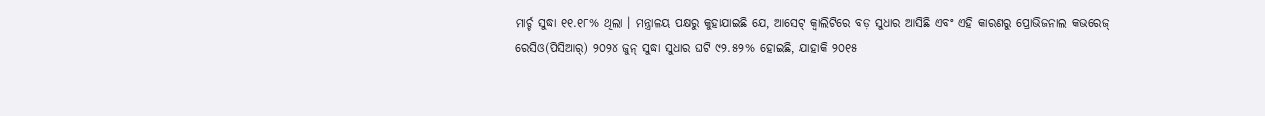ମାର୍ଚ୍ଚ ସୁଦ୍ଧା ୧୧.୧୮% ଥିଲା । ମନ୍ତ୍ରାଳୟ ପକ୍ଷରୁ କୁହାଯାଇଛି ଯେ, ଆସେଟ୍ କ୍ୱାଲିଟିରେ ବଡ଼ ସୁଧାର ଆସିଛି ଏବଂ ଏହି କାରଣରୁ ପ୍ରୋଭିଜନାଲ କଭରେଜ୍ ରେସିଓ(ପିସିଆର୍) ୨୦୨୪ ଜୁନ୍ ସୁଦ୍ଧା ସୁଧାର ଘଟି ୯୨.୫୨% ହୋଇଛି, ଯାହାକି ୨୦୧୫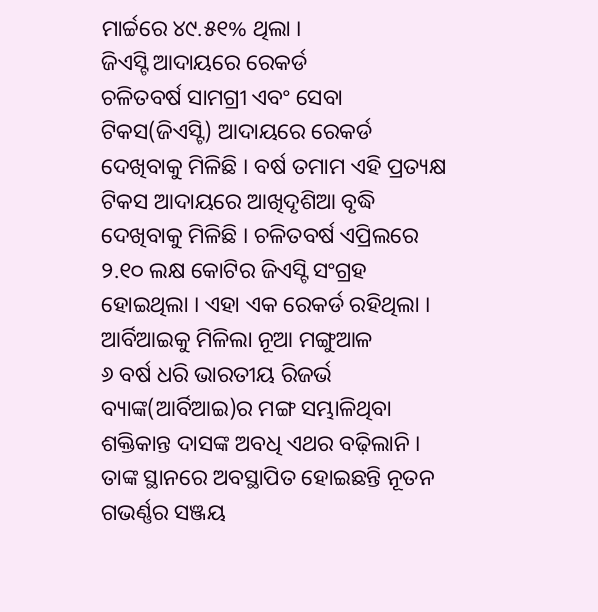ମାର୍ଚ୍ଚରେ ୪୯.୫୧% ଥିଲା ।
ଜିଏସ୍ଟି ଆଦାୟରେ ରେକର୍ଡ
ଚଳିତବର୍ଷ ସାମଗ୍ରୀ ଏବଂ ସେବା ଟିକସ(ଜିଏସ୍ଟି) ଆଦାୟରେ ରେକର୍ଡ ଦେଖିବାକୁ ମିଳିଛି । ବର୍ଷ ତମାମ ଏହି ପ୍ରତ୍ୟକ୍ଷ ଟିକସ ଆଦାୟରେ ଆଖିଦୃଶିଆ ବୃଦ୍ଧି ଦେଖିବାକୁ ମିଳିଛି । ଚଳିତବର୍ଷ ଏପ୍ରିଲରେ ୨.୧୦ ଲକ୍ଷ କୋଟିର ଜିଏସ୍ଟି ସଂଗ୍ରହ ହୋଇଥିଲା । ଏହା ଏକ ରେକର୍ଡ ରହିଥିଲା ।
ଆର୍ବିଆଇକୁ ମିଳିଲା ନୂଆ ମଙ୍ଗୁଆଳ
୬ ବର୍ଷ ଧରି ଭାରତୀୟ ରିଜର୍ଭ ବ୍ୟାଙ୍କ(ଆର୍ବିଆଇ)ର ମଙ୍ଗ ସମ୍ଭାଳିଥିବା ଶକ୍ତିକାନ୍ତ ଦାସଙ୍କ ଅବଧି ଏଥର ବଢ଼ିଲାନି । ତାଙ୍କ ସ୍ଥାନରେ ଅବସ୍ଥାପିତ ହୋଇଛନ୍ତି ନୂତନ ଗଭର୍ଣ୍ଣର ସଞ୍ଜୟ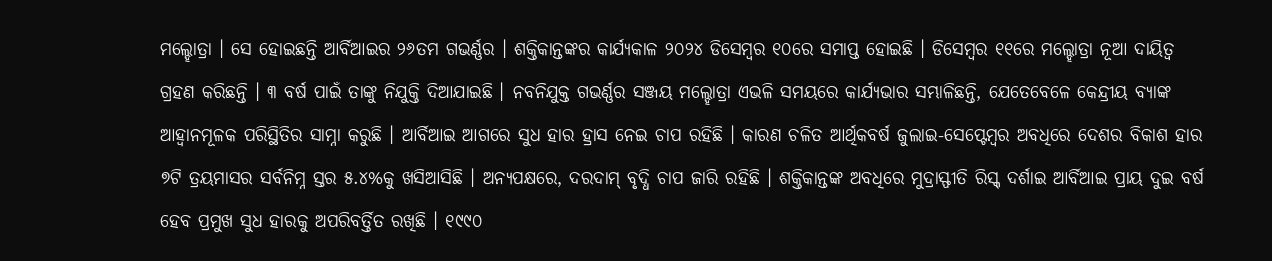ମଲ୍ହୋତ୍ରା । ସେ ହୋଇଛନ୍ତି ଆର୍ବିଆଇର ୨୬ତମ ଗଭର୍ଣ୍ଣର । ଶକ୍ତିକାନ୍ତଙ୍କର କାର୍ଯ୍ୟକାଳ ୨୦୨୪ ଡିସେମ୍ବର ୧୦ରେ ସମାପ୍ତ ହୋଇଛି । ଡିସେମ୍ବର ୧୧ରେ ମଲ୍ହୋତ୍ରା ନୂଆ ଦାୟିତ୍ୱ ଗ୍ରହଣ କରିଛନ୍ତି । ୩ ବର୍ଷ ପାଇଁ ତାଙ୍କୁ ନିଯୁକ୍ତି ଦିଆଯାଇଛି । ନବନିଯୁକ୍ତ ଗଭର୍ଣ୍ଣର ସଞ୍ଜୟ ମଲ୍ହୋତ୍ରା ଏଭଳି ସମୟରେ କାର୍ଯ୍ୟଭାର ସମ୍ଭାଳିଛନ୍ତି, ଯେତେବେଳେ କେନ୍ଦ୍ରୀୟ ବ୍ୟାଙ୍କ ଆହ୍ୱାନମୂଳକ ପରିସ୍ଥିତିର ସାମ୍ନା କରୁଛି । ଆର୍ବିଆଇ ଆଗରେ ସୁଧ ହାର ହ୍ରାସ ନେଇ ଚାପ ରହିଛି । କାରଣ ଚଳିତ ଆର୍ଥିକବର୍ଷ ଜୁଲାଇ-ସେପ୍ଟେମ୍ବର ଅବଧିରେ ଦେଶର ବିକାଶ ହାର ୭ଟି ତ୍ରୟମାସର ସର୍ବନିମ୍ନ ସ୍ତର ୫.୪%କୁ ଖସିଆସିଛି । ଅନ୍ୟପକ୍ଷରେ, ଦରଦାମ୍ ବୃଦ୍ଧି ଚାପ ଜାରି ରହିଛି । ଶକ୍ତିକାନ୍ତଙ୍କ ଅବଧିରେ ମୁଦ୍ରାସ୍ଫୀତି ରିସ୍କ୍ ଦର୍ଶାଇ ଆର୍ବିଆଇ ପ୍ରାୟ ଦୁଇ ବର୍ଷ ହେବ ପ୍ରମୁଖ ସୁଧ ହାରକୁ ଅପରିବର୍ତ୍ତିତ ରଖିଛି । ୧୯୯୦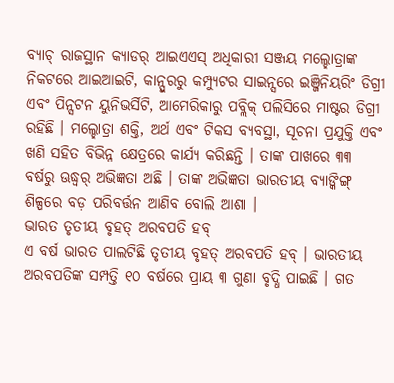ବ୍ୟାଚ୍ ରାଜସ୍ଥାନ କ୍ୟାଡର୍ ଆଇଏଏସ୍ ଅଧିକାରୀ ସଞ୍ଜୟ ମଲ୍ହୋତ୍ରାଙ୍କ ନିକଟରେ ଆଇଆଇଟି, କାନ୍ପୁରରୁ କମ୍ପ୍ୟୁଟର ସାଇନ୍ସରେ ଇଞ୍ଜିନିୟରିଂ ଡିଗ୍ରୀ ଏବଂ ପିନ୍ସଟନ ୟୁନିଭର୍ସିଟି, ଆମେରିକାରୁ ପବ୍ଲିକ୍ ପଲିସିରେ ମାଷ୍ଟର ଡିଗ୍ରୀ ରହିଛି । ମଲ୍ହୋତ୍ରା ଶକ୍ତି, ଅର୍ଥ ଏବଂ ଟିକସ ବ୍ୟବସ୍ଥା, ସୂଚନା ପ୍ରଯୁକ୍ତି ଏବଂ ଖଣି ସହିତ ବିଭିନ୍ନ କ୍ଷେତ୍ରରେ କାର୍ଯ୍ୟ କରିଛନ୍ତି । ତାଙ୍କ ପାଖରେ ୩୩ ବର୍ଷରୁ ଊଦ୍ଧ୍ୱର୍ ଅଭିଜ୍ଞତା ଅଛି । ତାଙ୍କ ଅଭିଜ୍ଞତା ଭାରତୀୟ ବ୍ୟାଙ୍କିଙ୍ଗ୍ ଶିଳ୍ପରେ ବଡ଼ ପରିବର୍ତ୍ତନ ଆଣିବ ବୋଲି ଆଶା ।
ଭାରତ ତୃତୀୟ ବୃହତ୍ ଅରବପତି ହବ୍
ଏ ବର୍ଷ ଭାରତ ପାଲଟିଛି ତୃତୀୟ ବୃହତ୍ ଅରବପତି ହବ୍ । ଭାରତୀୟ ଅରବପତିଙ୍କ ସମ୍ପତ୍ତି ୧୦ ବର୍ଷରେ ପ୍ରାୟ ୩ ଗୁଣା ବୃଦ୍ଧି ପାଇଛି । ଗତ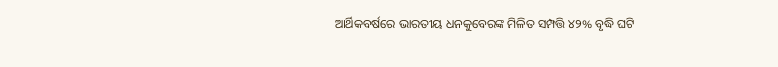ଆର୍ଥିକବର୍ଷରେ ଭାରତୀୟ ଧନକୁବେରଙ୍କ ମିଳିତ ସମ୍ପତ୍ତି ୪୨% ବୃଦ୍ଧି ଘଟି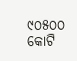୯୦୫୦୦ କୋଟି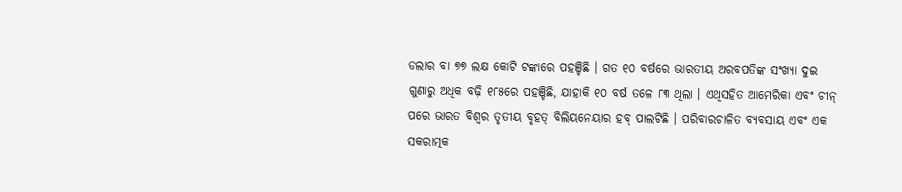ଡଲାର ବା ୭୭ ଲକ୍ଷ କୋଟି ଟଙ୍କାରେ ପହଞ୍ଚିଛି । ଗତ ୧୦ ବର୍ଷରେ ଭାରତୀୟ ଅରବପତିଙ୍କ ସଂଖ୍ୟା ଦୁଇ ଗୁଣାରୁ ଅଧିକ ବଢ଼ି ୧୮୫ରେ ପହଞ୍ଚିଛି, ଯାହାକି ୧୦ ବର୍ଷ ତଳେ ୮୩ ଥିଲା । ଏଥିସହିତ ଆମେରିକା ଏବଂ ଚୀନ୍ ପରେ ଭାରତ ବିଶ୍ୱର ତୃତୀୟ ବୃହତ୍ ବିଲିୟନେୟାର ହବ୍ ପାଲଟିଛି । ପରିବାରଚାଳିତ ବ୍ୟବସାୟ ଏବଂ ଏକ ସକରାତ୍ମକ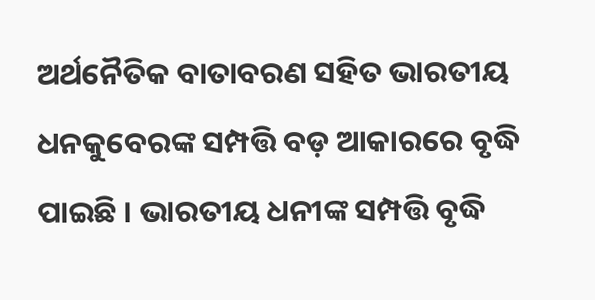ଅର୍ଥନୈତିକ ବାତାବରଣ ସହିତ ଭାରତୀୟ ଧନକୁବେରଙ୍କ ସମ୍ପତ୍ତି ବଡ଼ ଆକାରରେ ବୃଦ୍ଧି ପାଇଛି । ଭାରତୀୟ ଧନୀଙ୍କ ସମ୍ପତ୍ତି ବୃଦ୍ଧି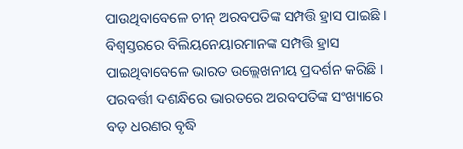ପାଉଥିବାବେଳେ ଚୀନ୍ ଅରବପତିଙ୍କ ସମ୍ପତ୍ତି ହ୍ରାସ ପାଇଛି । ବିଶ୍ୱସ୍ତରରେ ବିଲିୟନେୟାରମାନଙ୍କ ସମ୍ପତ୍ତି ହ୍ରାସ ପାଇଥିବାବେଳେ ଭାରତ ଉଲ୍ଲେଖନୀୟ ପ୍ରଦର୍ଶନ କରିଛି । ପରବର୍ତ୍ତୀ ଦଶନ୍ଧିରେ ଭାରତରେ ଅରବପତିଙ୍କ ସଂଖ୍ୟାରେ ବଡ଼ ଧରଣର ବୃଦ୍ଧି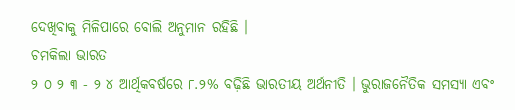ଦେଖିବାକୁ ମିଳିପାରେ ବୋଲି ଅନୁମାନ ରହିଛି ।
ଚମକିଲା ଭାରତ
୨ ୦ ୨ ୩ - ୨ ୪ ଆର୍ଥିକବର୍ଷରେ ୮.୨% ବଢ଼ିଛି ଭାରତୀୟ ଅର୍ଥନୀତି । ଭୁରାଜନୈତିକ ସମସ୍ୟା ଏବଂ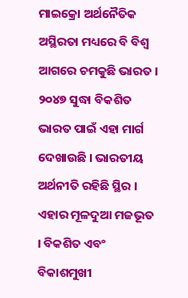ମାଇକ୍ରୋ ଅର୍ଥନୈତିକ ଅସ୍ଥିରତା ମଧ୍ୟରେ ବି ବିଶ୍ୱ ଆଗରେ ଚମକୁଛି ଭାରତ । ୨୦୪୭ ସୁଦ୍ଧା ବିକଶିତ ଭାରତ ପାଇଁ ଏହା ମାର୍ଗ ଦେଖାଉଛି । ଭାରତୀୟ ଅର୍ଥନୀତି ରହିଛି ସ୍ଥିର । ଏହାର ମୂଳଦୁଆ ମଜଭୂତ । ବିକଶିତ ଏବଂ ବିକାଶମୁଖୀ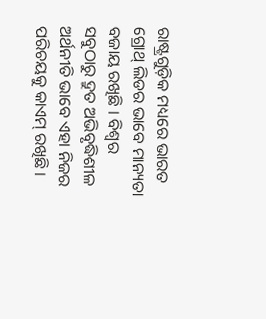ରାଷ୍ଟ୍ରଗୁଡ଼ିକ ମଧ୍ୟରେ ଭାରତ ଗ୍ରୋଥ୍ ଲିଡର ଭାବେ ମାନ୍ୟତା ବଜାୟ ରଖିଛି । ବିଶ୍ୱର ସବୁଠାରୁ ଦ୍ରୁତ ଅଭିବୃଦ୍ଧିଶୀଳ ଅର୍ଥନୀତି ଭାବେ ଏହା ନିଜର ପରିଚୟକୁ କାଏମ୍ ରଖିଛି ।